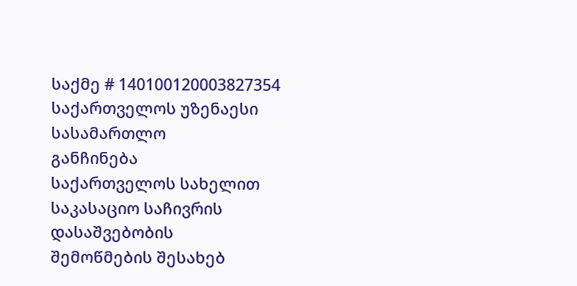საქმე # 140100120003827354
საქართველოს უზენაესი სასამართლო
განჩინება
საქართველოს სახელით
საკასაციო საჩივრის დასაშვებობის
შემოწმების შესახებ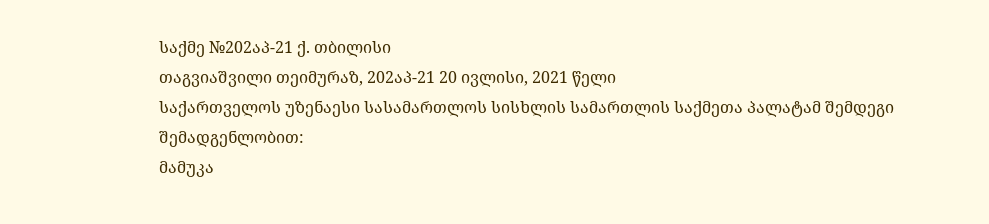საქმე №202აპ-21 ქ. თბილისი
თაგვიაშვილი თეიმურაზ, 202აპ-21 20 ივლისი, 2021 წელი
საქართველოს უზენაესი სასამართლოს სისხლის სამართლის საქმეთა პალატამ შემდეგი შემადგენლობით:
მამუკა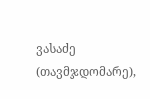ვასაძე (თავმჯდომარე),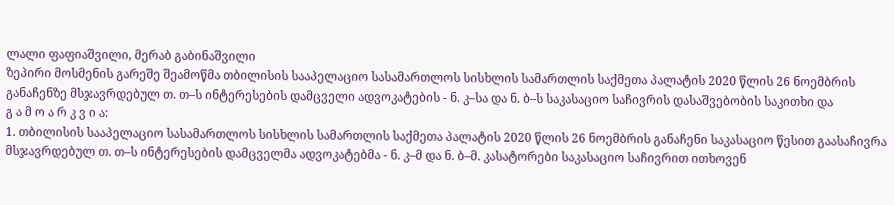ლალი ფაფიაშვილი, მერაბ გაბინაშვილი
ზეპირი მოსმენის გარეშე შეამოწმა თბილისის სააპელაციო სასამართლოს სისხლის სამართლის საქმეთა პალატის 2020 წლის 26 ნოემბრის განაჩენზე მსჯავრდებულ თ. თ–ს ინტერესების დამცველი ადვოკატების - ნ. კ–სა და ნ. ბ–ს საკასაციო საჩივრის დასაშვებობის საკითხი და
გ ა მ ო ა რ კ ვ ი ა:
1. თბილისის სააპელაციო სასამართლოს სისხლის სამართლის საქმეთა პალატის 2020 წლის 26 ნოემბრის განაჩენი საკასაციო წესით გაასაჩივრა მსჯავრდებულ თ. თ–ს ინტერესების დამცველმა ადვოკატებმა - ნ. კ–მ და ნ. ბ–მ. კასატორები საკასაციო საჩივრით ითხოვენ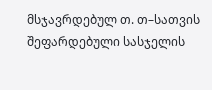მსჯავრდებულ თ. თ–სათვის შეფარდებული სასჯელის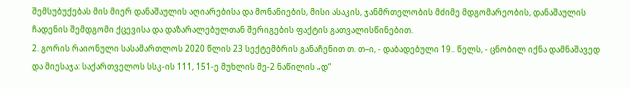შემსუბუქებას მის მიერ დანაშაულის აღიარებისა და მონანიების, მისი ასაკის, ჯანმრთელობის მძიმე მდგომარეობის, დანაშაულის ჩადენის შემდგომი ქცევისა და დაზარალებულთან შერიგების ფაქტის გათვალისწინებით.
2. გორის რაიონული სასამართლოს 2020 წლის 23 სექტემბრის განაჩენით თ. თ–ი, - დაბადებული 19.. წელს, - ცნობილ იქნა დამნაშავედ და მიესაჯა: საქართველოს სსკ-ის 111, 151-ე მუხლის მე-2 ნაწილის „დ“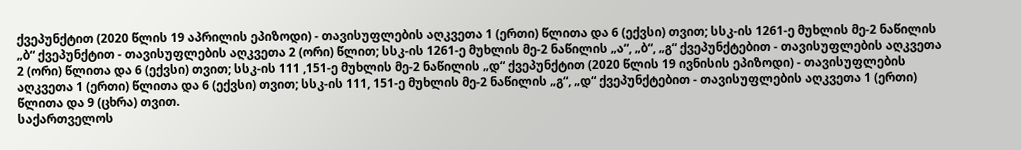ქვეპუნქტით (2020 წლის 19 აპრილის ეპიზოდი) - თავისუფლების აღკვეთა 1 (ერთი) წლითა და 6 (ექვსი) თვით; სსკ-ის 1261-ე მუხლის მე-2 ნაწილის „ბ“ ქვეპუნქტით - თავისუფლების აღკვეთა 2 (ორი) წლით; სსკ-ის 1261-ე მუხლის მე-2 ნაწილის „ა“, „ბ“, „გ“ ქვეპუნქტებით - თავისუფლების აღკვეთა 2 (ორი) წლითა და 6 (ექვსი) თვით; სსკ-ის 111 ,151-ე მუხლის მე-2 ნაწილის „დ“ ქვეპუნქტით (2020 წლის 19 ივნისის ეპიზოდი) - თავისუფლების აღკვეთა 1 (ერთი) წლითა და 6 (ექვსი) თვით; სსკ-ის 111, 151-ე მუხლის მე-2 ნაწილის „გ“, „დ“ ქვეპუნქტებით - თავისუფლების აღკვეთა 1 (ერთი) წლითა და 9 (ცხრა) თვით.
საქართველოს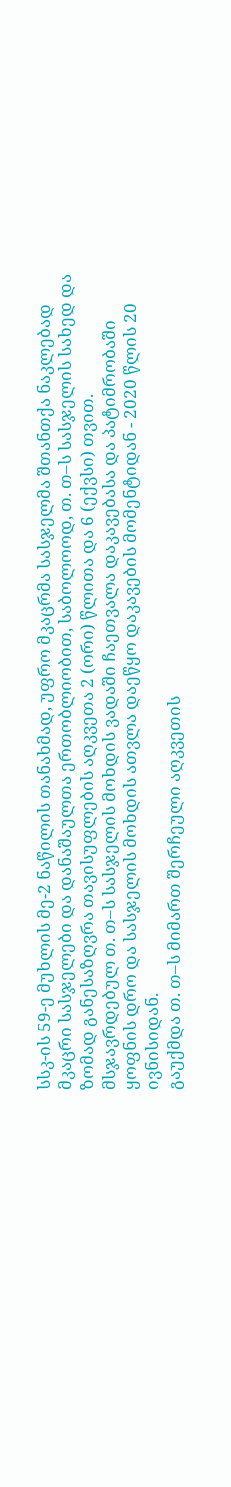სსკ-ის 59-ე მუხლის მე-2 ნაწილის თანახმად, უფრო მკაცრმა სასჯელმა შთანთქა ნაკლებად მკაცრი სასჯელები და დანაშაულთა ერთობლიობით, საბოლოოდ, თ. თ–ს სასჯელის სახედ და ზომად განესაზღვრა თავისუფლების აღკვეთა 2 (ორი) წლითა და 6 (ექვსი) თვით.
მსჯავრდებულ თ. თ–ს სასჯელის მოხდის ვადაში ჩაეთვალა დაკავებასა და პატიმრობაში ყოფნის დრო და სასჯელის მოხდის ათვლა დაეწყო დაკავების მომენტიდან - 2020 წლის 20 ივნისიდან.
გაუქმდა თ. თ–ს მიმართ შერჩეული აღკვეთის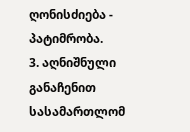ღონისძიება - პატიმრობა.
3. აღნიშნული განაჩენით სასამართლომ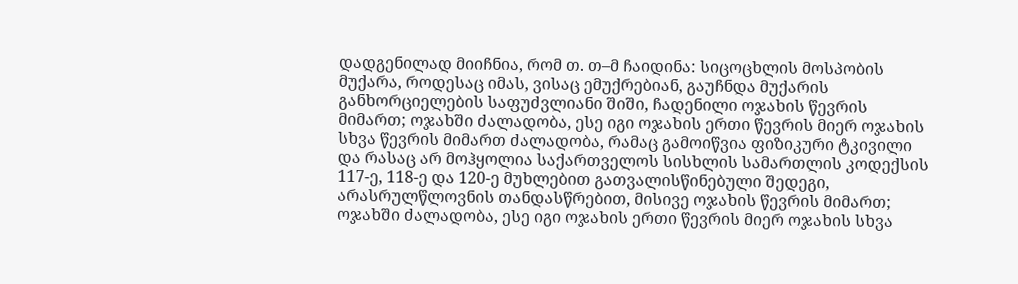დადგენილად მიიჩნია, რომ თ. თ–მ ჩაიდინა: სიცოცხლის მოსპობის მუქარა, როდესაც იმას, ვისაც ემუქრებიან, გაუჩნდა მუქარის განხორციელების საფუძვლიანი შიში, ჩადენილი ოჯახის წევრის მიმართ; ოჯახში ძალადობა, ესე იგი ოჯახის ერთი წევრის მიერ ოჯახის სხვა წევრის მიმართ ძალადობა, რამაც გამოიწვია ფიზიკური ტკივილი და რასაც არ მოჰყოლია საქართველოს სისხლის სამართლის კოდექსის 117-ე, 118-ე და 120-ე მუხლებით გათვალისწინებული შედეგი, არასრულწლოვნის თანდასწრებით, მისივე ოჯახის წევრის მიმართ; ოჯახში ძალადობა, ესე იგი ოჯახის ერთი წევრის მიერ ოჯახის სხვა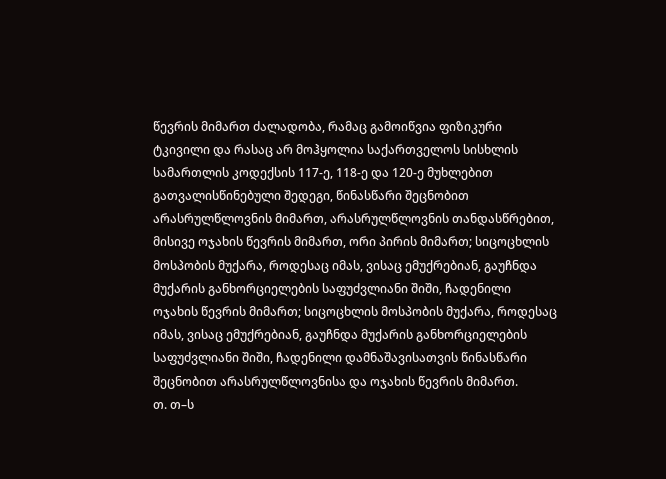წევრის მიმართ ძალადობა, რამაც გამოიწვია ფიზიკური ტკივილი და რასაც არ მოჰყოლია საქართველოს სისხლის სამართლის კოდექსის 117-ე, 118-ე და 120-ე მუხლებით გათვალისწინებული შედეგი, წინასწარი შეცნობით არასრულწლოვნის მიმართ, არასრულწლოვნის თანდასწრებით, მისივე ოჯახის წევრის მიმართ, ორი პირის მიმართ; სიცოცხლის მოსპობის მუქარა, როდესაც იმას, ვისაც ემუქრებიან, გაუჩნდა მუქარის განხორციელების საფუძვლიანი შიში, ჩადენილი ოჯახის წევრის მიმართ; სიცოცხლის მოსპობის მუქარა, როდესაც იმას, ვისაც ემუქრებიან, გაუჩნდა მუქარის განხორციელების საფუძვლიანი შიში, ჩადენილი დამნაშავისათვის წინასწარი შეცნობით არასრულწლოვნისა და ოჯახის წევრის მიმართ.
თ. თ–ს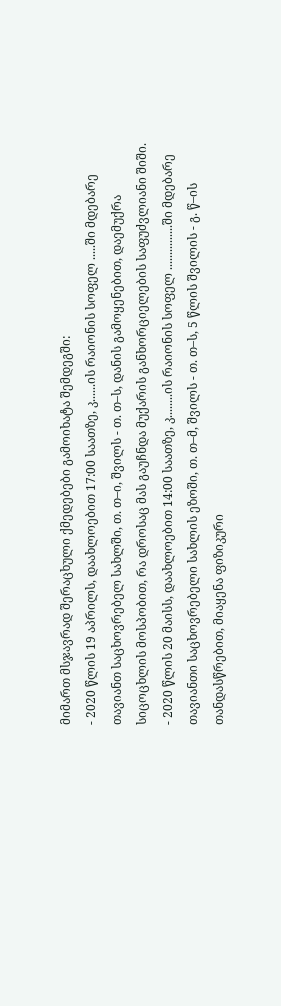მიმართ მსჯავრად შერაცხული ქმედებები გამოიხატა შემდეგში:
- 2020 წლის 19 აპრილს, დაახლოებით 17:00 საათზე, კ......ის რაიონის სოფელ .....ში მდებარე თავიანთ საცხოვრებელ სახლში, თ. თ–ი, შვილს - თ. თ–ს, დანის გამოყენებით, დაემუქრა სიცოცხლის მოსპობით, რა დროსაც მას გაუჩნდა მუქარის განხორციელების საფუძვლიანი შიში.
- 2020 წლის 20 მაისს, დაახლოებით 14:00 საათზე, კ........ის რაიონის სოფელ ...............ში მდებარე თავიანთი საცხოვრებელი სახლის ეზოში, თ. თ–მ, შვილს - თ. თ–ს, 5 წლის შვილის - გ. წ–ის თანდასწრებით, მიაყენა ფიზიკური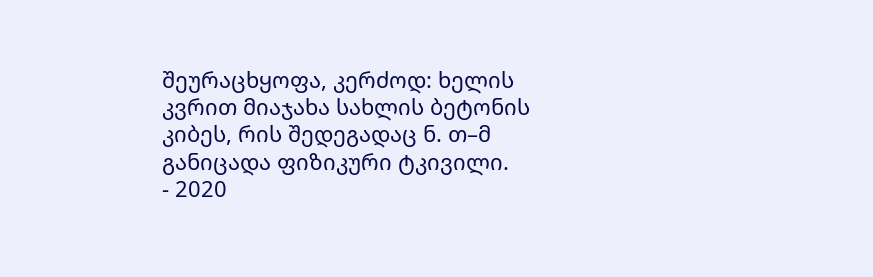შეურაცხყოფა, კერძოდ: ხელის კვრით მიაჯახა სახლის ბეტონის კიბეს, რის შედეგადაც ნ. თ–მ განიცადა ფიზიკური ტკივილი.
- 2020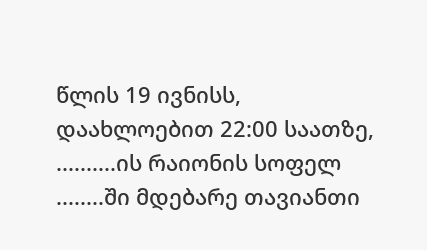წლის 19 ივნისს, დაახლოებით 22:00 საათზე, ..........ის რაიონის სოფელ ........ში მდებარე თავიანთი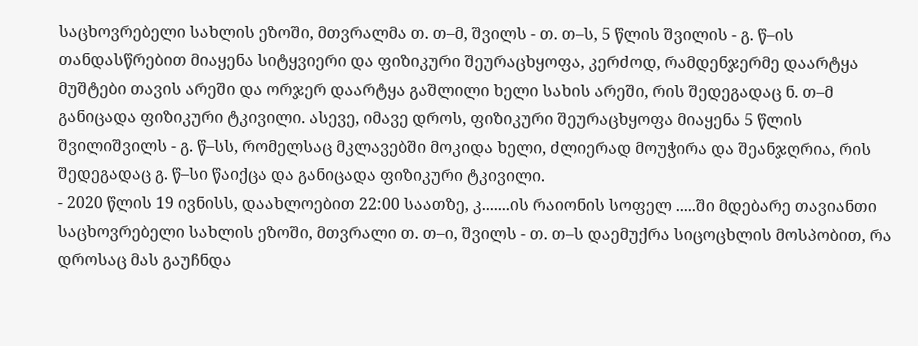საცხოვრებელი სახლის ეზოში, მთვრალმა თ. თ–მ, შვილს - თ. თ–ს, 5 წლის შვილის - გ. წ–ის თანდასწრებით მიაყენა სიტყვიერი და ფიზიკური შეურაცხყოფა, კერძოდ, რამდენჯერმე დაარტყა მუშტები თავის არეში და ორჯერ დაარტყა გაშლილი ხელი სახის არეში, რის შედეგადაც ნ. თ–მ განიცადა ფიზიკური ტკივილი. ასევე, იმავე დროს, ფიზიკური შეურაცხყოფა მიაყენა 5 წლის შვილიშვილს - გ. წ–სს, რომელსაც მკლავებში მოკიდა ხელი, ძლიერად მოუჭირა და შეანჯღრია, რის შედეგადაც გ. წ–სი წაიქცა და განიცადა ფიზიკური ტკივილი.
- 2020 წლის 19 ივნისს, დაახლოებით 22:00 საათზე, კ.......ის რაიონის სოფელ .....ში მდებარე თავიანთი საცხოვრებელი სახლის ეზოში, მთვრალი თ. თ–ი, შვილს - თ. თ–ს დაემუქრა სიცოცხლის მოსპობით, რა დროსაც მას გაუჩნდა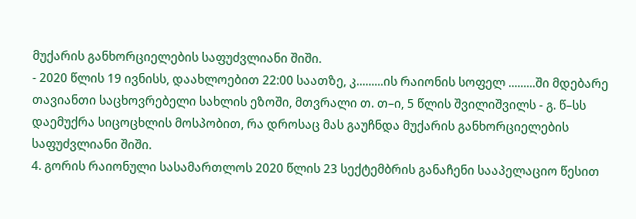მუქარის განხორციელების საფუძვლიანი შიში.
- 2020 წლის 19 ივნისს, დაახლოებით 22:00 საათზე, კ.........ის რაიონის სოფელ .........ში მდებარე თავიანთი საცხოვრებელი სახლის ეზოში, მთვრალი თ. თ–ი, 5 წლის შვილიშვილს - გ. წ–სს დაემუქრა სიცოცხლის მოსპობით, რა დროსაც მას გაუჩნდა მუქარის განხორციელების საფუძვლიანი შიში.
4. გორის რაიონული სასამართლოს 2020 წლის 23 სექტემბრის განაჩენი სააპელაციო წესით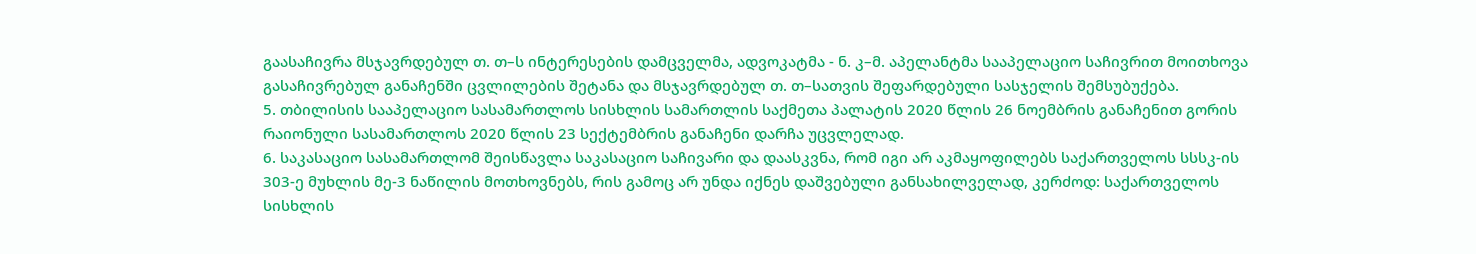გაასაჩივრა მსჯავრდებულ თ. თ–ს ინტერესების დამცველმა, ადვოკატმა - ნ. კ–მ. აპელანტმა სააპელაციო საჩივრით მოითხოვა გასაჩივრებულ განაჩენში ცვლილების შეტანა და მსჯავრდებულ თ. თ–სათვის შეფარდებული სასჯელის შემსუბუქება.
5. თბილისის სააპელაციო სასამართლოს სისხლის სამართლის საქმეთა პალატის 2020 წლის 26 ნოემბრის განაჩენით გორის რაიონული სასამართლოს 2020 წლის 23 სექტემბრის განაჩენი დარჩა უცვლელად.
6. საკასაციო სასამართლომ შეისწავლა საკასაციო საჩივარი და დაასკვნა, რომ იგი არ აკმაყოფილებს საქართველოს სსსკ-ის 303-ე მუხლის მე-3 ნაწილის მოთხოვნებს, რის გამოც არ უნდა იქნეს დაშვებული განსახილველად, კერძოდ: საქართველოს სისხლის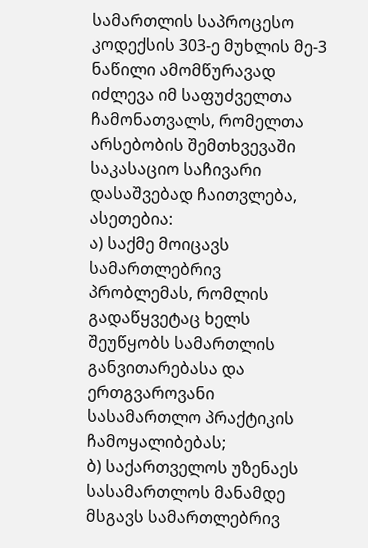სამართლის საპროცესო კოდექსის 303-ე მუხლის მე-3 ნაწილი ამომწურავად იძლევა იმ საფუძველთა ჩამონათვალს, რომელთა არსებობის შემთხვევაში საკასაციო საჩივარი დასაშვებად ჩაითვლება, ასეთებია:
ა) საქმე მოიცავს სამართლებრივ პრობლემას, რომლის გადაწყვეტაც ხელს შეუწყობს სამართლის განვითარებასა და ერთგვაროვანი სასამართლო პრაქტიკის ჩამოყალიბებას;
ბ) საქართველოს უზენაეს სასამართლოს მანამდე მსგავს სამართლებრივ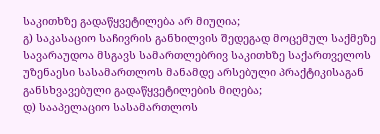საკითხზე გადაწყვეტილება არ მიუღია;
გ) საკასაციო საჩივრის განხილვის შედეგად მოცემულ საქმეზე სავარაუდოა მსგავს სამართლებრივ საკითხზე საქართველოს უზენაესი სასამართლოს მანამდე არსებული პრაქტიკისაგან განსხვავებული გადაწყვეტილების მიღება;
დ) სააპელაციო სასამართლოს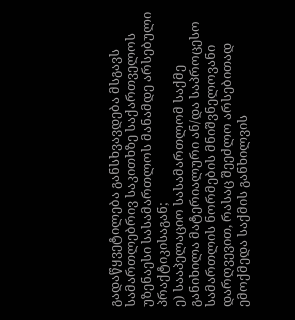გადაწყვეტილება განსხვავდება მსგავს სამართლებრივ საკითხზე საქართველოს უზენაესი სასამართლოს მანამდე არსებული პრაქტიკისაგან;
ე) სააპელაციო სასამართლომ საქმე განიხილა მატერიალური ან/და საპროცესო სამართლის ნორმების მნიშვნელოვანი დარღვევით, რასაც შეეძლო არსებითად ემოქმედა საქმის განხილვის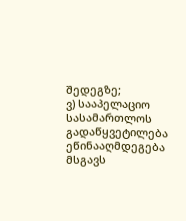შედეგზე;
ვ) სააპელაციო სასამართლოს გადაწყვეტილება ეწინააღმდეგება მსგავს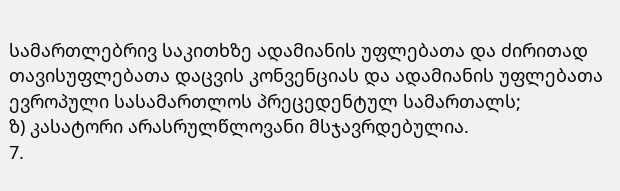სამართლებრივ საკითხზე ადამიანის უფლებათა და ძირითად თავისუფლებათა დაცვის კონვენციას და ადამიანის უფლებათა ევროპული სასამართლოს პრეცედენტულ სამართალს;
ზ) კასატორი არასრულწლოვანი მსჯავრდებულია.
7.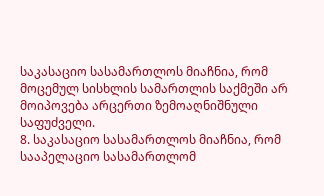საკასაციო სასამართლოს მიაჩნია, რომ მოცემულ სისხლის სამართლის საქმეში არ მოიპოვება არცერთი ზემოაღნიშნული საფუძველი.
8. საკასაციო სასამართლოს მიაჩნია, რომ სააპელაციო სასამართლომ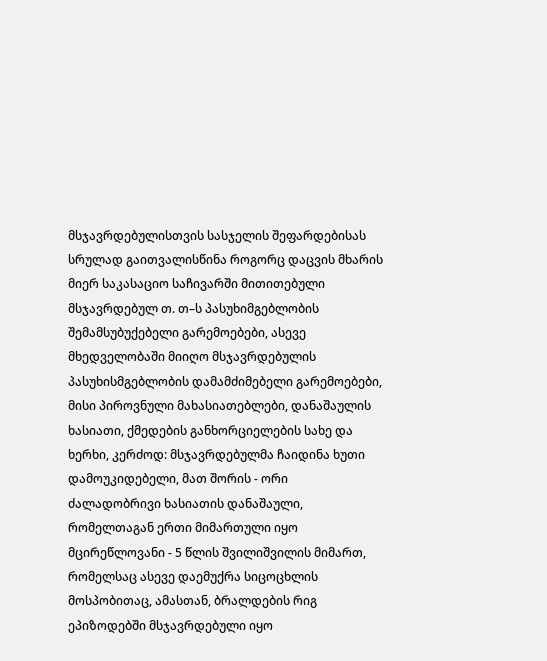მსჯავრდებულისთვის სასჯელის შეფარდებისას სრულად გაითვალისწინა როგორც დაცვის მხარის მიერ საკასაციო საჩივარში მითითებული მსჯავრდებულ თ. თ–ს პასუხიმგებლობის შემამსუბუქებელი გარემოებები, ასევე მხედველობაში მიიღო მსჯავრდებულის პასუხისმგებლობის დამამძიმებელი გარემოებები, მისი პიროვნული მახასიათებლები, დანაშაულის ხასიათი, ქმედების განხორციელების სახე და ხერხი, კერძოდ: მსჯავრდებულმა ჩაიდინა ხუთი დამოუკიდებელი, მათ შორის - ორი ძალადობრივი ხასიათის დანაშაული, რომელთაგან ერთი მიმართული იყო მცირეწლოვანი - 5 წლის შვილიშვილის მიმართ, რომელსაც ასევე დაემუქრა სიცოცხლის მოსპობითაც, ამასთან, ბრალდების რიგ ეპიზოდებში მსჯავრდებული იყო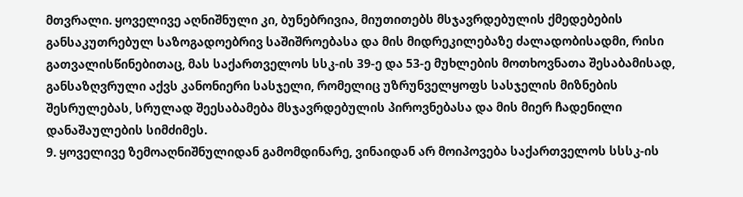მთვრალი. ყოველივე აღნიშნული კი, ბუნებრივია, მიუთითებს მსჯავრდებულის ქმედებების განსაკუთრებულ საზოგადოებრივ საშიშროებასა და მის მიდრეკილებაზე ძალადობისადმი, რისი გათვალისწინებითაც, მას საქართველოს სსკ-ის 39-ე და 53-ე მუხლების მოთხოვნათა შესაბამისად, განსაზღვრული აქვს კანონიერი სასჯელი, რომელიც უზრუნველყოფს სასჯელის მიზნების შესრულებას, სრულად შეესაბამება მსჯავრდებულის პიროვნებასა და მის მიერ ჩადენილი დანაშაულების სიმძიმეს.
9. ყოველივე ზემოაღნიშნულიდან გამომდინარე, ვინაიდან არ მოიპოვება საქართველოს სსსკ-ის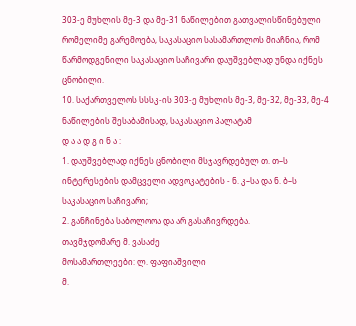303-ე მუხლის მე-3 და მე-31 ნაწილებით გათვალისწინებული რომელიმე გარემოება, საკასაციო სასამართლოს მიაჩნია, რომ წარმოდგენილი საკასაციო საჩივარი დაუშვებლად უნდა იქნეს ცნობილი.
10. საქართველოს სსსკ-ის 303-ე მუხლის მე-3, მე-32, მე-33, მე-4 ნაწილების შესაბამისად, საკასაციო პალატამ
დ ა ა დ გ ი ნ ა :
1. დაუშვებლად იქნეს ცნობილი მსჯავრდებულ თ. თ–ს ინტერესების დამცველი ადვოკატების - ნ. კ–სა და ნ. ბ–ს საკასაციო საჩივარი;
2. განჩინება საბოლოოა და არ გასაჩივრდება.
თავმჯდომარე მ. ვასაძე
მოსამართლეები: ლ. ფაფიაშვილი
მ.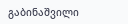გაბინაშვილი